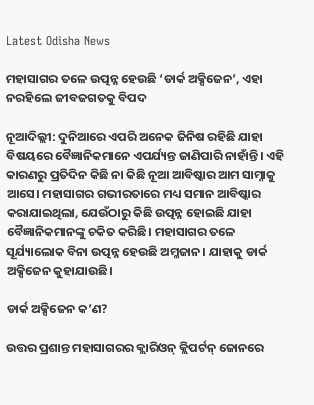Latest Odisha News

ମହାସାଗର ତଳେ ଉତ୍ପନ୍ନ ହେଉଛି ‘ଡାର୍କ ଅକ୍ସିଜେନ’, ଏହା ନରହିଲେ ଜୀବଜଗତକୁ ବିପଦ

ନୂଆଦିଲ୍ଲୀ: ଦୁନିଆରେ ଏପରି ଅନେକ ଜିନିଷ ରହିଛି ଯାହା ବିଷୟରେ ବୈଜ୍ଞାନିକମାନେ ଏପର୍ଯ୍ୟନ୍ତ ଜାଣିପାରି ନାହାଁନ୍ତି। ଏହି କାରଣରୁ ପ୍ରତିଦିନ କିଛି ନା କିଛି ନୂଆ ଆବିଷ୍କାର ଆମ ସାମ୍ନାକୁ ଆସେ। ମହାସାଗର ଗଭୀରତାରେ ମଧ୍ୟ ସମାନ ଆବିଷ୍କାର କରାଯାଇଥିଲା, ଯେଉଁଠାରୁ କିଛି ଉତ୍ପନ୍ନ ହୋଇଛି ଯାହା ବୈଜ୍ଞାନିକମାନଙ୍କୁ ଚକିତ କରିଛି। ମହାସାଗର ତଳେ ସୂର୍ଯ୍ୟାଲୋକ ବିନା ଉତ୍ପନ୍ନ ହେଉଛି ଅମ୍ଳଜାନ। ଯାହାକୁ ଡାର୍କ ଅକ୍ସିଜେନ କୁହାଯାଉଛି।

ଡାର୍କ ଅକ୍ସିଜେନ କ’ଣ?

ଉତ୍ତର ପ୍ରଶାନ୍ତ ମହାସାଗରର କ୍ଲାରିଓନ୍ କ୍ଲିପର୍ଟନ୍ ଜୋନରେ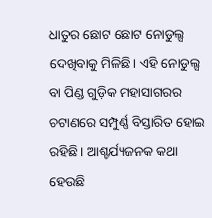ଧାତୁର ଛୋଟ ଛୋଟ ନୋଡୁଲ୍ସ ଦେଖିବାକୁ ମିଳିଛି। ଏହି ନୋଡୁଲ୍ସ ବା ପିଣ୍ଡ ଗୁଡ଼ିକ ମହାସାଗରର ଚଟାଣରେ ସମ୍ପୁର୍ଣ୍ଣ ବିସ୍ତାରିତ ହୋଇ ରହିଛି। ଆଶ୍ଚର୍ଯ୍ୟଜନକ କଥା ହେଉଛି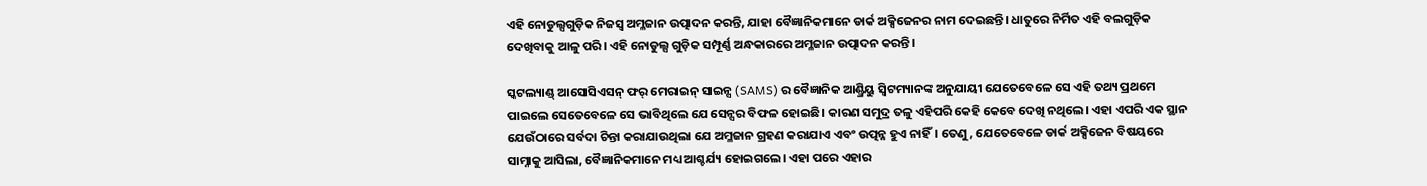ଏହି ନୋଡୁଲ୍ସଗୁଡ଼ିକ ନିଜସ୍ୱ ଅମ୍ଳଜାନ ଉତ୍ପାଦନ କରନ୍ତି, ଯାହା ବୈଜ୍ଞାନିକମାନେ ଡାର୍କ ଅକ୍ସିଜେନର ନାମ ଦେଇଛନ୍ତି। ଧାତୁରେ ନିର୍ମିତ ଏହି ବଲଗୁଡ଼ିକ ଦେଖିବାକୁ ଆଳୁ ପରି। ଏହି ନୋଡୁଲ୍ସ ଗୁଡ଼ିକ ସମ୍ପୂର୍ଣ୍ଣ ଅନ୍ଧକାରରେ ଅମ୍ଳଜାନ ଉତ୍ପାଦନ କରନ୍ତି।

ସ୍କଟଲ୍ୟାଣ୍ଡ୍ ଆସୋସିଏସନ୍ ଫର୍ ମେରାଇନ୍ ସାଇନ୍ସ (SAMS) ର ବୈଜ୍ଞାନିକ ଆଣ୍ଡ୍ରିୟୁ ସ୍ୱିଟମ୍ୟାନଙ୍କ ଅନୁଯାୟୀ ଯେତେବେଳେ ସେ ଏହି ତଥ୍ୟ ପ୍ରଥମେ ପାଇଲେ ସେତେବେଳେ ସେ ଭାବିଥିଲେ ଯେ ସେନ୍ସର ବିଫଳ ହୋଇଛି। କାରଣ ସମୁଦ୍ର ତଳୁ ଏହିପରି କେହି କେବେ ଦେଖି ନଥିଲେ। ଏହା ଏପରି ଏକ ସ୍ଥାନ ଯେଉଁଠାରେ ସର୍ବଦା ଚିନ୍ତା କରାଯାଉଥିଲା ଯେ ଅମ୍ଳଜାନ ଗ୍ରହଣ କରାଯାଏ ଏବଂ ଉତ୍ପନ୍ନ ହୁଏ ନାହିଁ। ତେଣୁ, ଯେତେବେଳେ ଡାର୍କ ଅକ୍ସିଜେନ ବିଷୟରେ ସାମ୍ନାକୁ ଆସିଲା, ବୈଜ୍ଞାନିକମାନେ ମଧ୍ୟ ଆଶ୍ଚର୍ଯ୍ୟ ହୋଇଗଲେ। ଏହା ପରେ ଏହାର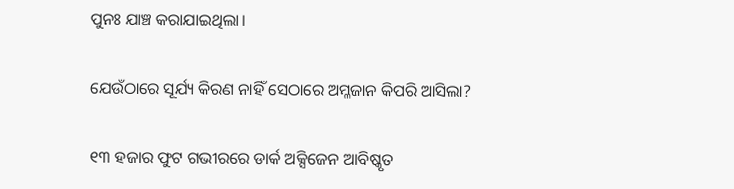ପୁନଃ ଯାଞ୍ଚ କରାଯାଇଥିଲା।

ଯେଉଁଠାରେ ସୂର୍ଯ୍ୟ କିରଣ ନାହିଁ ସେଠାରେ ଅମ୍ଳଜାନ କିପରି ଆସିଲା?

୧୩ ହଜାର ଫୁଟ ଗଭୀରରେ ଡାର୍କ ଅକ୍ସିଜେନ ଆବିଷ୍କୃତ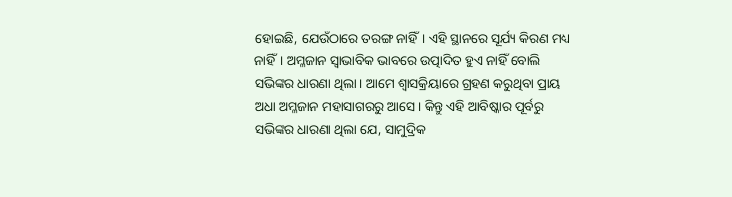ହୋଇଛି, ଯେଉଁଠାରେ ତରଙ୍ଗ ନାହିଁ। ଏହି ସ୍ଥାନରେ ସୂର୍ଯ୍ୟ କିରଣ ମଧ୍ୟ ନାହିଁ। ଅମ୍ଳଜାନ ସ୍ୱାଭାବିକ ଭାବରେ ଉତ୍ପାଦିତ ହୁଏ ନାହିଁ ବୋଲି ସଭିଙ୍କର ଧାରଣା ଥିଲା। ଆମେ ଶ୍ୱାସକ୍ରିୟାରେ ଗ୍ରହଣ କରୁଥିବା ପ୍ରାୟ ଅଧା ଅମ୍ଳଜାନ ମହାସାଗରରୁ ଆସେ। କିନ୍ତୁ ଏହି ଆବିଷ୍କାର ପୂର୍ବରୁ ସଭିଙ୍କର ଧାରଣା ଥିଲା ଯେ, ସାମୁଦ୍ରିକ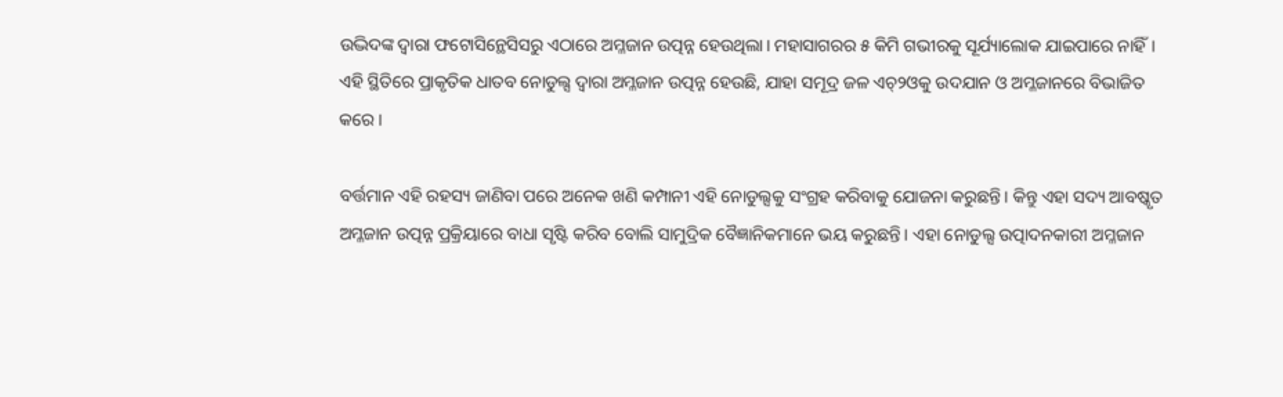ଉଦ୍ଭିଦଙ୍କ ଦ୍ୱାରା ଫଟୋସିନ୍ଥେସିସରୁ ଏଠାରେ ଅମ୍ଳଜାନ ଉତ୍ପନ୍ନ ହେଉଥିଲା। ମହାସାଗରର ୫ କିମି ଗଭୀରକୁ ସୂର୍ଯ୍ୟାଲୋକ ଯାଇପାରେ ନାହିଁ। ଏହି ସ୍ଥିତିରେ ପ୍ରାକୃତିକ ଧାତବ ନୋଡୁଲ୍ସ ଦ୍ୱାରା ଅମ୍ଳଜାନ ଉତ୍ପନ୍ନ ହେଉଛି, ଯାହା ସମୂଦ୍ର ଜଳ ଏଚ୍‌୨ଓକୁ ଉଦଯାନ ଓ ଅମ୍ଳଜାନରେ ବିଭାଜିତ କରେ।

ବର୍ତ୍ତମାନ ଏହି ରହସ୍ୟ ଜାଣିବା ପରେ ଅନେକ ଖଣି କମ୍ପାନୀ ଏହି ନୋଡୁଲ୍ସକୁ ସଂଗ୍ରହ କରିବାକୁ ଯୋଜନା କରୁଛନ୍ତି। କିନ୍ତୁ ଏହା ସଦ୍ୟ ଆବଷ୍କୃତ ଅମ୍ଳଜାନ ଉତ୍ପନ୍ନ ପ୍ରକ୍ରିୟାରେ ବାଧା ସୃଷ୍ଟି କରିବ ବୋଲି ସାମୁଦ୍ରିକ ବୈଜ୍ଞାନିକମାନେ ଭୟ କରୁଛନ୍ତି। ଏହା ନୋଡୁଲ୍ସ ଉତ୍ପାଦନକାରୀ ଅମ୍ଳଜାନ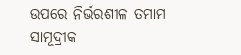ଉପରେ ନିର୍ଭରଶୀଳ ତମାମ ସାମୂଦ୍ରୀକ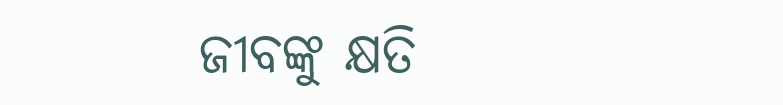ଜୀବଙ୍କୁ କ୍ଷତି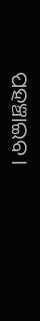ପହଞ୍ଚାଇବ।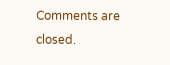Comments are closed.